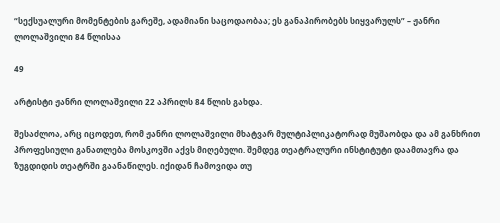“სექსუალური მომენტების გარეშე, ადამიანი საცოდაობაა; ეს განაპირობებს სიყვარულს” – ჟანრი ლოლაშვილი 84 წლისაა

49

არტისტი ჟანრი ლოლაშვილი 22 აპრილს 84 წლის გახდა.

შესაძლოა, არც იცოდეთ, რომ ჟანრი ლოლაშვილი მხატვარ მულტიპლიკატორად მუშაობდა და ამ განხრით პროფესიული განათლება მოსკოვში აქვს მიღებული. შემდეგ თეატრალური ინსტიტუტი დაამთავრა და ზუგდიდის თეატრში გაანაწილეს. იქიდან ჩამოვიდა თუ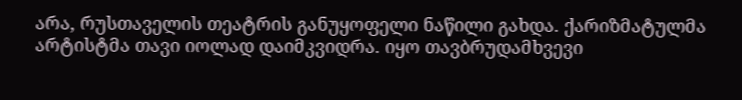არა, რუსთაველის თეატრის განუყოფელი ნაწილი გახდა. ქარიზმატულმა არტისტმა თავი იოლად დაიმკვიდრა. იყო თავბრუდამხვევი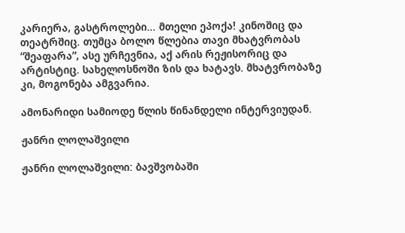კარიერა, გასტროლები… მთელი ეპოქა! კინოშიც და თეატრშიც. თუმცა ბოლო წლებია თავი მხატვრობას “შეაფარა”, ასე ურჩევნია, აქ არის რეჟისორიც და არტისტიც. სახელოსნოში ზის და ხატავს. მხატვრობაზე კი, მოგონება ამგვარია.

ამონარიდი სამიოდე წლის წინანდელი ინტერვიუდან.

ჟანრი ლოლაშვილი

ჟანრი ლოლაშვილი: ბავშვობაში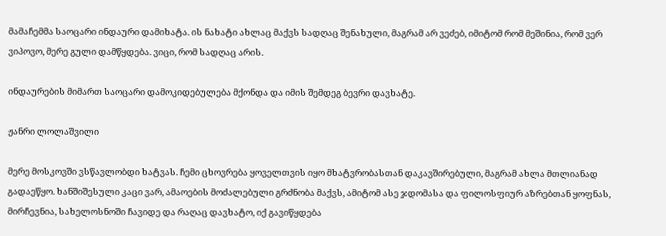მამაჩემმა საოცარი ინდაური დამიხატა. ის ნახატი ახლაც მაქვს სადღაც შენახული, მაგრამ არ ვეძებ, იმიტომ რომ მეშინია, რომ ვერ ვიპოვო, მერე გული დამწყდება. ვიცი, რომ სადღაც არის.

ინდაურების მიმართ საოცარი დამოკიდებულება მქონდა და იმის შემდეგ ბევრი დავხატე.

ჟანრი ლოლაშვილი

მერე მოსკოვში ვსწავლობდი ხატვას. ჩემი ცხოვრება ყოველთვის იყო მხატვრობასთან დაკავშირებული, მაგრამ ახლა მთლიანად გადაეწყო. ხანშიშესული კაცი ვარ, ამაოების მოძალებული გრძნობა მაქვს, ამიტომ ასე ჯდომასა და ფილოსფიურ აზრებთან ყოფნას, მირჩევნია, სახელოსნოში ჩავიდე და რაღაც დავხატო, იქ გავიწყდება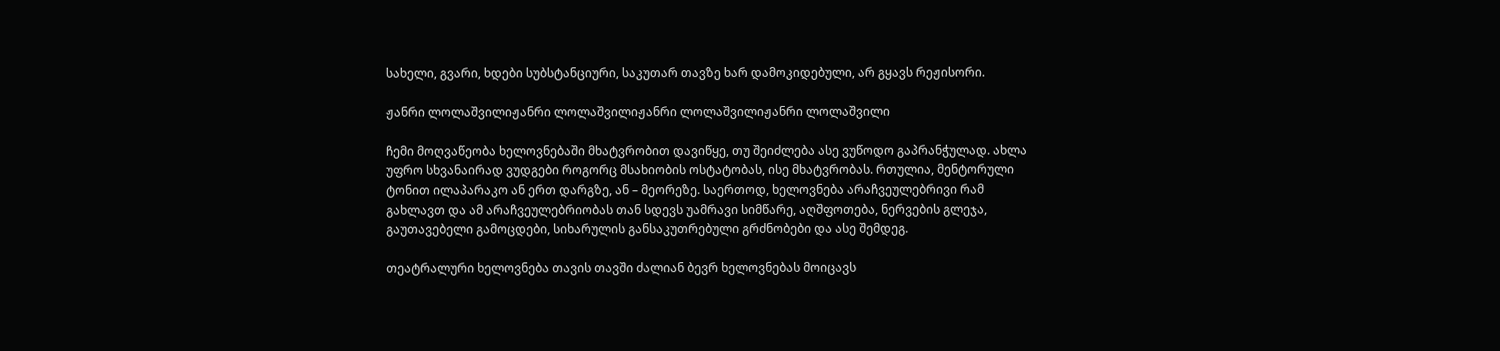სახელი, გვარი, ხდები სუბსტანციური, საკუთარ თავზე ხარ დამოკიდებული, არ გყავს რეჟისორი.

ჟანრი ლოლაშვილიჟანრი ლოლაშვილიჟანრი ლოლაშვილიჟანრი ლოლაშვილი

ჩემი მოღვაწეობა ხელოვნებაში მხატვრობით დავიწყე, თუ შეიძლება ასე ვუწოდო გაპრანჭულად. ახლა უფრო სხვანაირად ვუდგები როგორც მსახიობის ოსტატობას, ისე მხატვრობას. რთულია, მენტორული ტონით ილაპარაკო ან ერთ დარგზე, ან – მეორეზე. საერთოდ, ხელოვნება არაჩვეულებრივი რამ გახლავთ და ამ არაჩვეულებრიობას თან სდევს უამრავი სიმწარე, აღშფოთება, ნერვების გლეჯა, გაუთავებელი გამოცდები, სიხარულის განსაკუთრებული გრძნობები და ასე შემდეგ.

თეატრალური ხელოვნება თავის თავში ძალიან ბევრ ხელოვნებას მოიცავს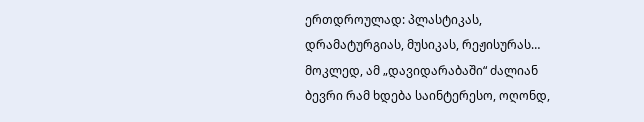ერთდროულად: პლასტიკას, დრამატურგიას, მუსიკას, რეჟისურას… მოკლედ, ამ „დავიდარაბაში“ ძალიან ბევრი რამ ხდება საინტერესო, ოღონდ,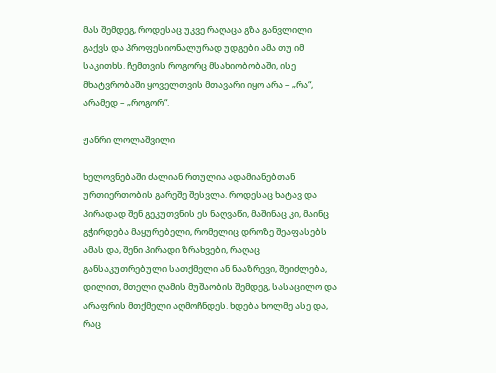მას შემდეგ, როდესაც უკვე რაღაცა გზა განვლილი გაქვს და პროფესიონალურად უდგები ამა თუ იმ საკითხს. ჩემთვის როგორც მსახიობობაში, ისე მხატვრობაში ყოველთვის მთავარი იყო არა – „რა“, არამედ – „როგორ“.

ჟანრი ლოლაშვილი

ხელოვნებაში ძალიან რთულია ადამიანებთან ურთიერთობის გარეშე შესვლა. როდესაც ხატავ და პირადად შენ გეკუთვნის ეს ნაღვაწი, მაშინაც კი, მაინც გჭირდება მაყურებელი, რომელიც დროზე შეაფასებს ამას და, შენი პირადი ზრახვები, რაღაც განსაკუთრებული სათქმელი ან ნააზრევი, შეიძლება, დილით, მთელი ღამის მუშაობის შემდეგ, სასაცილო და არაფრის მთქმელი აღმოჩნდეს. ხდება ხოლმე ასე და, რაც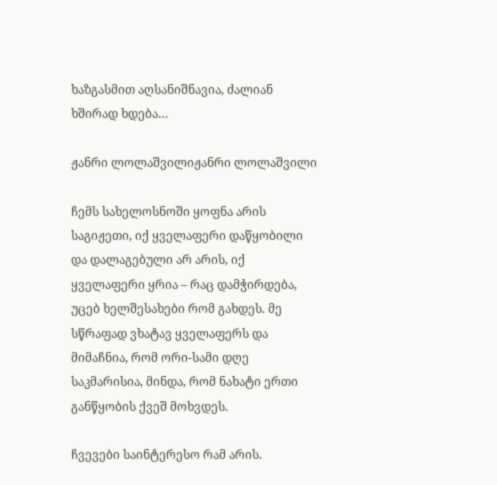ხაზგასმით აღსანიშნავია, ძალიან ხშირად ხდება…

ჟანრი ლოლაშვილიჟანრი ლოლაშვილი

ჩემს სახელოსნოში ყოფნა არის საგიჟეთი, იქ ყველაფერი დაწყობილი და დალაგებული არ არის, იქ ყველაფერი ყრია – რაც დამჭირდება, უცებ ხელშესახები რომ გახდეს. მე სწრაფად ვხატავ ყველაფერს და მიმაჩნია, რომ ორი-სამი დღე საკმარისია, მინდა, რომ ნახატი ერთი განწყობის ქვეშ მოხვდეს.

ჩვევები საინტერესო რამ არის.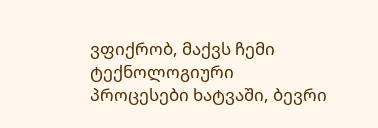ვფიქრობ, მაქვს ჩემი ტექნოლოგიური პროცესები ხატვაში, ბევრი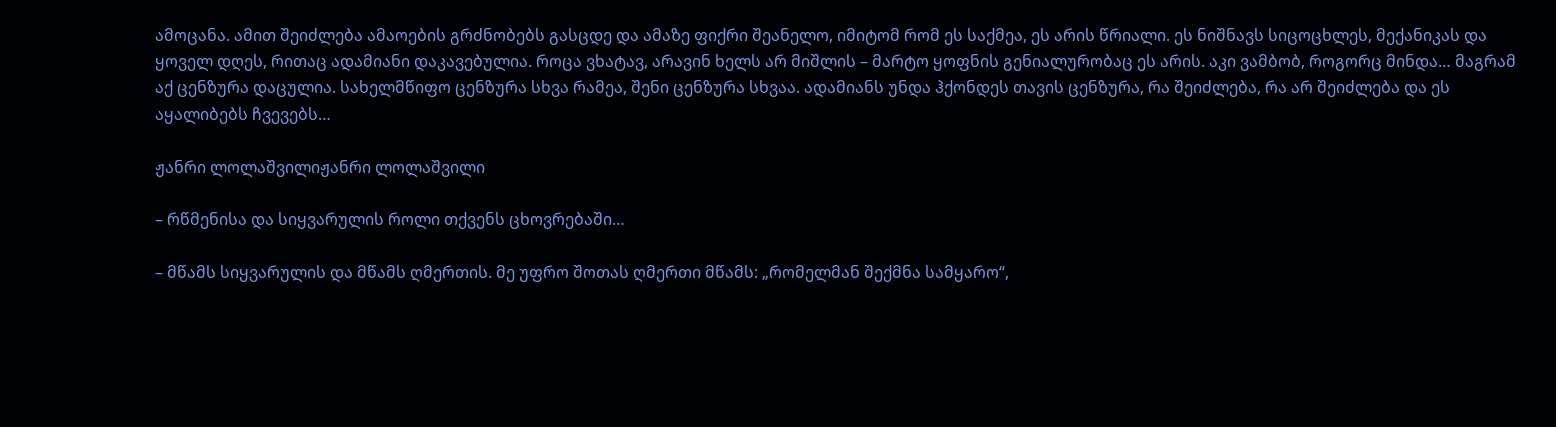ამოცანა. ამით შეიძლება ამაოების გრძნობებს გასცდე და ამაზე ფიქრი შეანელო, იმიტომ რომ ეს საქმეა, ეს არის წრიალი. ეს ნიშნავს სიცოცხლეს, მექანიკას და ყოველ დღეს, რითაც ადამიანი დაკავებულია. როცა ვხატავ, არავინ ხელს არ მიშლის – მარტო ყოფნის გენიალურობაც ეს არის. აკი ვამბობ, როგორც მინდა… მაგრამ აქ ცენზურა დაცულია. სახელმწიფო ცენზურა სხვა რამეა, შენი ცენზურა სხვაა. ადამიანს უნდა ჰქონდეს თავის ცენზურა, რა შეიძლება, რა არ შეიძლება და ეს აყალიბებს ჩვევებს…

ჟანრი ლოლაშვილიჟანრი ლოლაშვილი

– რწმენისა და სიყვარულის როლი თქვენს ცხოვრებაში…

– მწამს სიყვარულის და მწამს ღმერთის. მე უფრო შოთას ღმერთი მწამს: „რომელმან შექმნა სამყარო“,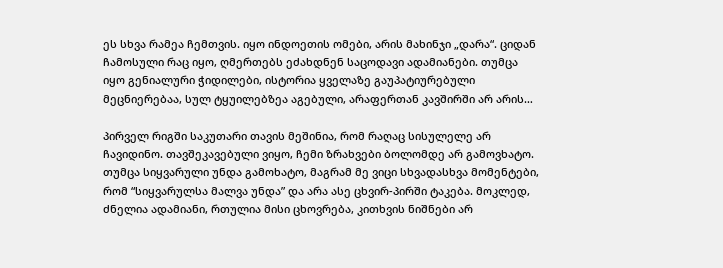ეს სხვა რამეა ჩემთვის. იყო ინდოეთის ომები, არის მახინჯი „დარა“. ციდან ჩამოსული რაც იყო, ღმერთებს ეძახდნენ საცოდავი ადამიანები. თუმცა იყო გენიალური ჭიდილები, ისტორია ყველაზე გაუპატიურებული მეცნიერებაა, სულ ტყუილებზეა აგებული, არაფერთან კავშირში არ არის…

პირველ რიგში საკუთარი თავის მეშინია, რომ რაღაც სისულელე არ ჩავიდინო. თავშეკავებული ვიყო, ჩემი ზრახვები ბოლომდე არ გამოვხატო. თუმცა სიყვარული უნდა გამოხატო, მაგრამ მე ვიცი სხვადასხვა მომენტები, რომ “სიყვარულსა მალვა უნდა” და არა ასე ცხვირ-პირში ტაკება. მოკლედ, ძნელია ადამიანი, რთულია მისი ცხოვრება, კითხვის ნიშნები არ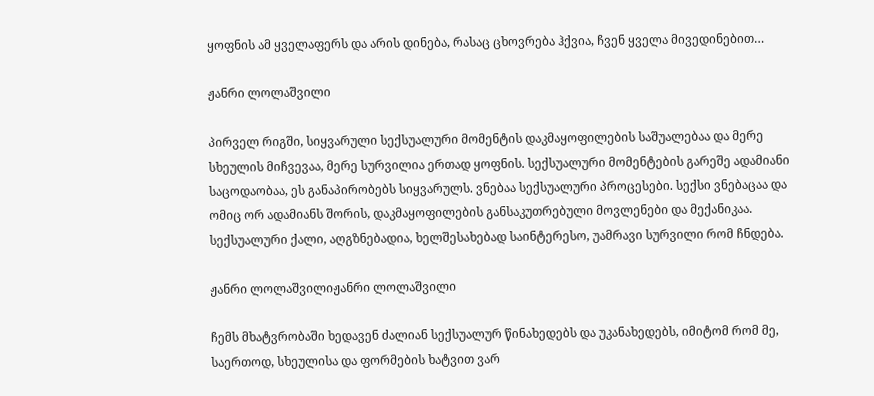ყოფნის ამ ყველაფერს და არის დინება, რასაც ცხოვრება ჰქვია, ჩვენ ყველა მივედინებით…

ჟანრი ლოლაშვილი

პირველ რიგში, სიყვარული სექსუალური მომენტის დაკმაყოფილების საშუალებაა და მერე სხეულის მიჩვევაა, მერე სურვილია ერთად ყოფნის. სექსუალური მომენტების გარეშე ადამიანი საცოდაობაა, ეს განაპირობებს სიყვარულს. ვნებაა სექსუალური პროცესები. სექსი ვნებაცაა და ომიც ორ ადამიანს შორის, დაკმაყოფილების განსაკუთრებული მოვლენები და მექანიკაა. სექსუალური ქალი, აღგზნებადია, ხელშესახებად საინტერესო, უამრავი სურვილი რომ ჩნდება.

ჟანრი ლოლაშვილიჟანრი ლოლაშვილი

ჩემს მხატვრობაში ხედავენ ძალიან სექსუალურ წინახედებს და უკანახედებს, იმიტომ რომ მე, საერთოდ, სხეულისა და ფორმების ხატვით ვარ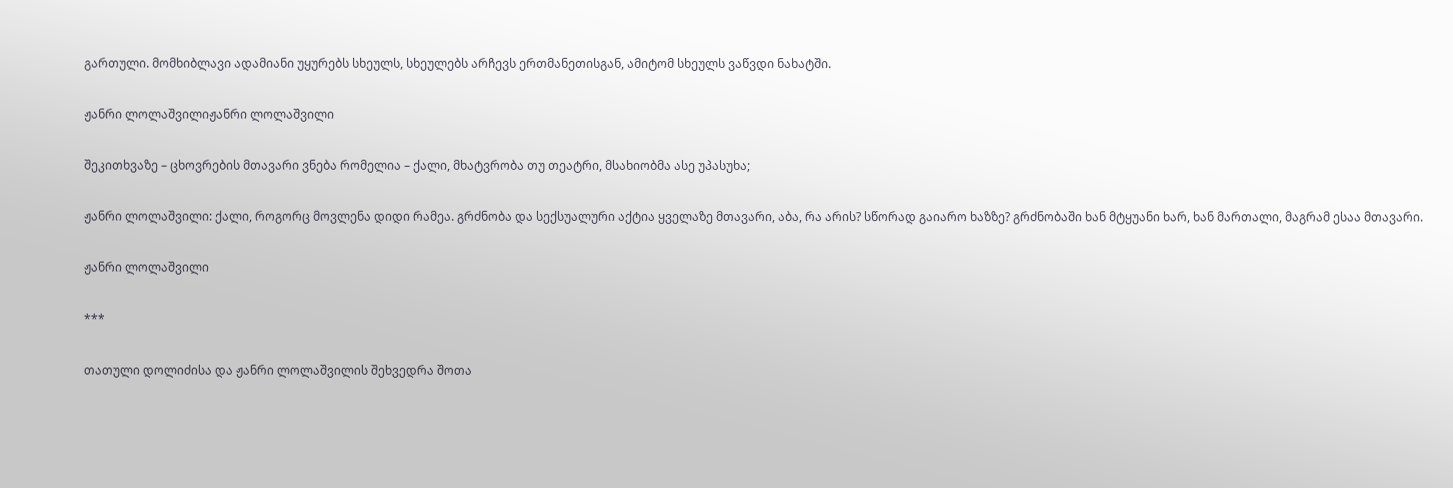გართული. მომხიბლავი ადამიანი უყურებს სხეულს, სხეულებს არჩევს ერთმანეთისგან, ამიტომ სხეულს ვაწვდი ნახატში.

ჟანრი ლოლაშვილიჟანრი ლოლაშვილი

შეკითხვაზე – ცხოვრების მთავარი ვნება რომელია – ქალი, მხატვრობა თუ თეატრი, მსახიობმა ასე უპასუხა;

ჟანრი ლოლაშვილი: ქალი, როგორც მოვლენა დიდი რამეა. გრძნობა და სექსუალური აქტია ყველაზე მთავარი, აბა, რა არის? სწორად გაიარო ხაზზე? გრძნობაში ხან მტყუანი ხარ, ხან მართალი, მაგრამ ესაა მთავარი.

ჟანრი ლოლაშვილი

***

თათული დოლიძისა და ჟანრი ლოლაშვილის შეხვედრა შოთა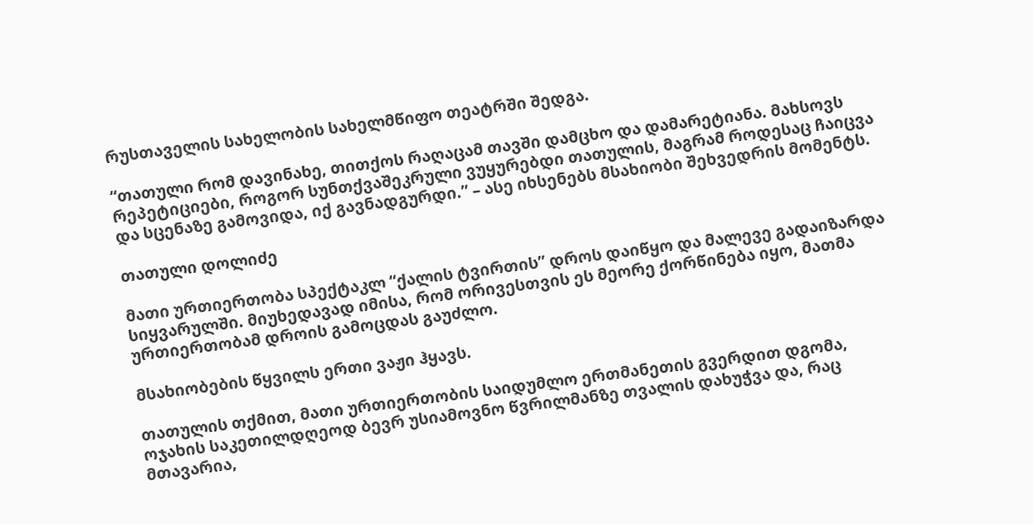რუსთაველის სახელობის სახელმწიფო თეატრში შედგა.

“თათული რომ დავინახე, თითქოს რაღაცამ თავში დამცხო და დამარეტიანა. მახსოვს რეპეტიციები, როგორ სუნთქვაშეკრული ვუყურებდი თათულის, მაგრამ როდესაც ჩაიცვა და სცენაზე გამოვიდა, იქ გავნადგურდი.” – ასე იხსენებს მსახიობი შეხვედრის მომენტს.

თათული დოლიძე

მათი ურთიერთობა სპექტაკლ “ქალის ტვირთის” დროს დაიწყო და მალევე გადაიზარდა სიყვარულში. მიუხედავად იმისა, რომ ორივესთვის ეს მეორე ქორწინება იყო, მათმა ურთიერთობამ დროის გამოცდას გაუძლო.

მსახიობების წყვილს ერთი ვაჟი ჰყავს.

თათულის თქმით, მათი ურთიერთობის საიდუმლო ერთმანეთის გვერდით დგომა, ოჯახის საკეთილდღეოდ ბევრ უსიამოვნო წვრილმანზე თვალის დახუჭვა და, რაც მთავარია,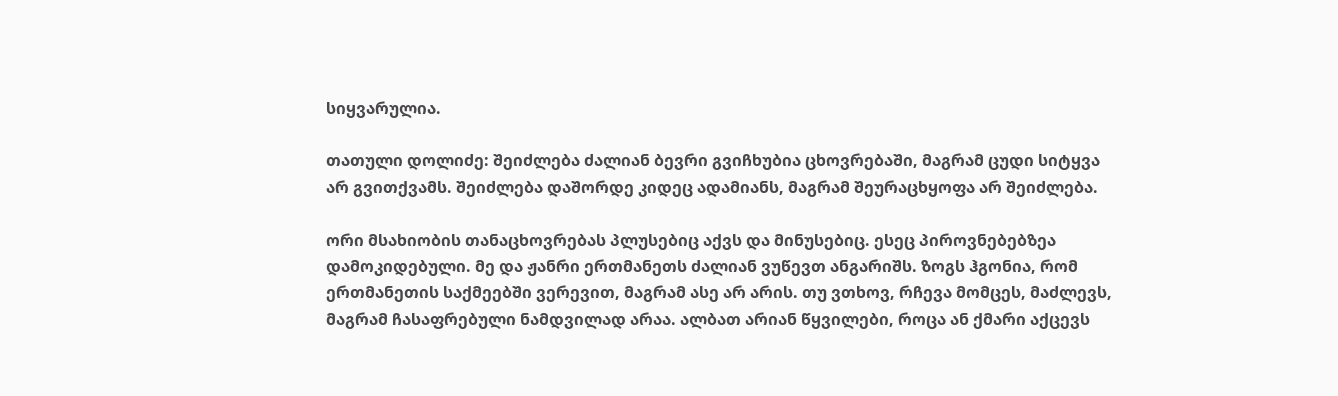სიყვარულია.

თათული დოლიძე: შეიძლება ძალიან ბევრი გვიჩხუბია ცხოვრებაში, მაგრამ ცუდი სიტყვა არ გვითქვამს. შეიძლება დაშორდე კიდეც ადამიანს, მაგრამ შეურაცხყოფა არ შეიძლება.

ორი მსახიობის თანაცხოვრებას პლუსებიც აქვს და მინუსებიც. ესეც პიროვნებებზეა დამოკიდებული. მე და ჟანრი ერთმანეთს ძალიან ვუწევთ ანგარიშს. ზოგს ჰგონია, რომ ერთმანეთის საქმეებში ვერევით, მაგრამ ასე არ არის. თუ ვთხოვ, რჩევა მომცეს, მაძლევს, მაგრამ ჩასაფრებული ნამდვილად არაა. ალბათ არიან წყვილები, როცა ან ქმარი აქცევს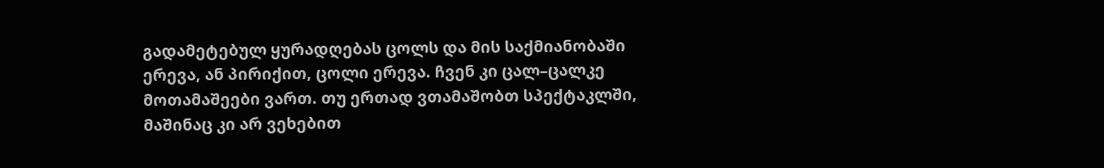გადამეტებულ ყურადღებას ცოლს და მის საქმიანობაში ერევა, ან პირიქით, ცოლი ერევა. ჩვენ კი ცალ–ცალკე მოთამაშეები ვართ. თუ ერთად ვთამაშობთ სპექტაკლში, მაშინაც კი არ ვეხებით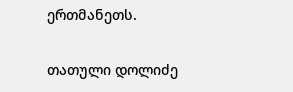ერთმანეთს.

თათული დოლიძე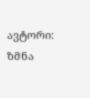ავტორი: ზმნა